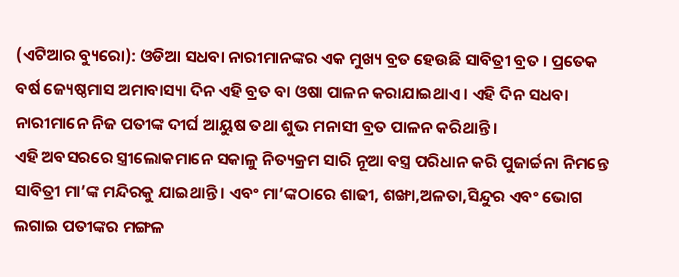(ଏଟିଆର ବ୍ୟୁରୋ): ଓଡିଆ ସଧବା ନାରୀମାନଙ୍କର ଏକ ମୁଖ୍ୟ ବ୍ରତ ହେଉଛି ସାବିତ୍ରୀ ବ୍ରତ । ପ୍ରତେକ ବର୍ଷ ଜ୍ୟେଷ୍ଠମାସ ଅମାବାସ୍ୟା ଦିନ ଏହି ବ୍ରତ ବା ଓଷା ପାଳନ କରାଯାଇଥାଏ । ଏହି ଦିନ ସଧବା ନାରୀମାନେ ନିଜ ପତୀଙ୍କ ଦୀର୍ଘ ଆୟୁଷ ତଥା ଶୁଭ ମନାସୀ ବ୍ରତ ପାଳନ କରିଥାନ୍ତି ।
ଏହି ଅବସରରେ ସ୍ତ୍ରୀଲୋକମାନେ ସକାଳୁ ନିତ୍ୟକ୍ରମ ସାରି ନୂଆ ବସ୍ତ୍ର ପରିଧାନ କରି ପୁଜାର୍ଚ୍ଚନା ନିମନ୍ତେ ସାବିତ୍ରୀ ମା’ଙ୍କ ମନ୍ଦିରକୁ ଯାଇଥାନ୍ତି । ଏବଂ ମା’ଙ୍କଠାରେ ଶାଢୀ, ଶଙ୍ଖା,ଅଳତା,ସିନ୍ଦୁର ଏବଂ ଭୋଗ ଲଗାଇ ପତୀଙ୍କର ମଙ୍ଗଳ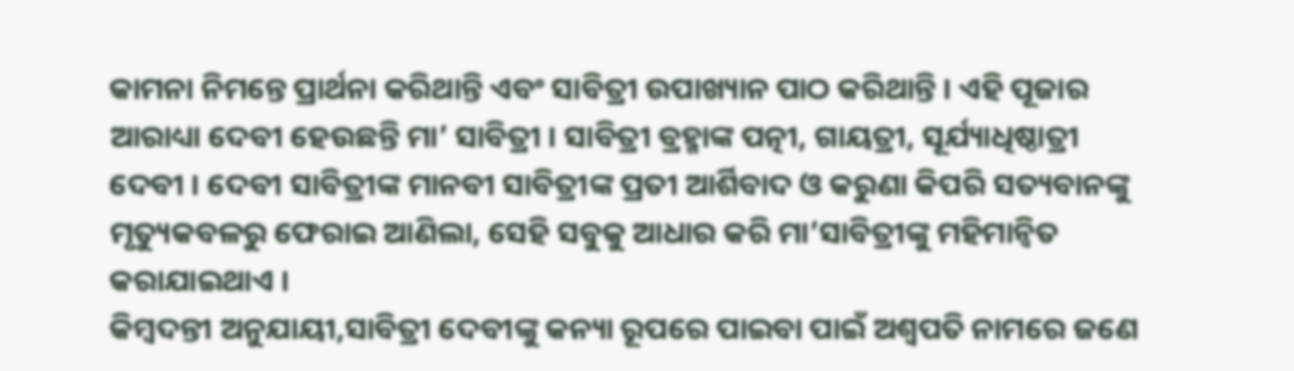କାମନା ନିମନ୍ତେ ପ୍ରାର୍ଥନା କରିଥାନ୍ତି ଏବଂ ସାବିତ୍ରୀ ଉପାଖ୍ୟାନ ପାଠ କରିଥାନ୍ତି । ଏହି ପୂଜାର ଆରାଧ୍ୟା ଦେବୀ ହେଉଛନ୍ତି ମା’ ସାବିତ୍ରୀ । ସାବିତ୍ରୀ ବ୍ରହ୍ମାଙ୍କ ପତ୍ନୀ, ଗାୟତ୍ରୀ, ସୂର୍ଯ୍ୟାଧିଷ୍ଠାତ୍ରୀ ଦେବୀ । ଦେବୀ ସାବିତ୍ରୀଙ୍କ ମାନବୀ ସାବିତ୍ରୀଙ୍କ ପ୍ରତୀ ଆର୍ଶିବାଦ ଓ କରୁଣା କିପରି ସତ୍ୟବାନଙ୍କୁ ମୃତ୍ୟୁକବଳରୁ ଫେରାଇ ଆଣିଲା, ସେହି ସବୁକୁ ଆଧାର କରି ମା’ସାବିତ୍ରୀଙ୍କୁ ମହିମାନ୍ୱିତ କରାଯାଇଥାଏ ।
କିମ୍ବଦନ୍ତୀ ଅନୁଯାୟୀ,ସାବିତ୍ରୀ ଦେବୀଙ୍କୁ କନ୍ୟା ରୂପରେ ପାଇବା ପାଇଁ ଅଶ୍ୱପତି ନାମରେ ଜଣେ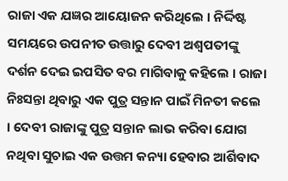ରାଜା ଏକ ଯଜ୍ଞର ଆୟୋଜନ କରିଥିଲେ । ନିର୍ଦ୍ଦିଷ୍ଟ ସମୟରେ ଉପନୀତ ଉତ୍ତାରୁ ଦେବୀ ଅଶ୍ୱପତୀଙ୍କୁ ଦର୍ଶନ ଦେଇ ଇପସିତ ବର ମାଗିବାକୁ କହିଲେ । ରାଜା ନିଃସନ୍ତା ଥିବାରୁ ଏକ ପୁତ୍ର ସନ୍ତାନ ପାଇଁ ମିନତୀ କଲେ । ଦେବୀ ରାଜାଙ୍କୁ ପୁତ୍ର ସନ୍ତାନ ଲାଭ କରିବା ଯୋଗ ନଥିବା ସୁଚାଇ ଏକ ଉତ୍ତମ କନ୍ୟା ହେବାର ଆର୍ଶିବାଦ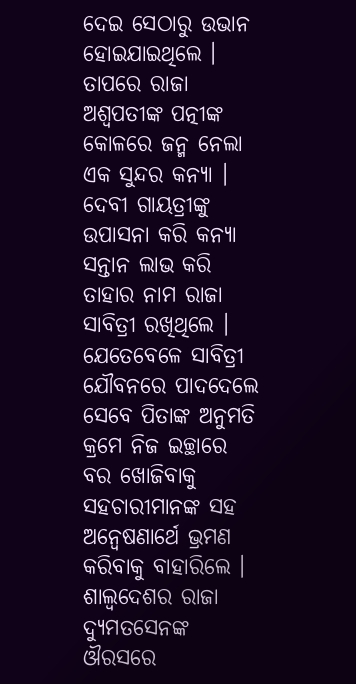ଦେଇ ସେଠାରୁ ଉଭାନ ହୋଇଯାଇଥିଲେ ।
ତାପରେ ରାଜା ଅଶ୍ୱପତୀଙ୍କ ପତ୍ନୀଙ୍କ କୋଳରେ ଜନ୍ମ ନେଲା ଏକ ସୁନ୍ଦର କନ୍ୟା । ଦେବୀ ଗାୟତ୍ରୀଙ୍କୁ ଉପାସନା କରି କନ୍ୟା ସନ୍ତାନ ଲାଭ କରି ତାହାର ନାମ ରାଜା ସାବିତ୍ରୀ ରଖିଥିଲେ । ଯେତେବେଳେ ସାବିତ୍ରୀ ଯୌବନରେ ପାଦଦେଲେ ସେବେ ପିତାଙ୍କ ଅନୁମତି କ୍ରମେ ନିଜ ଇଚ୍ଛାରେ ବର ଖୋଜିବାକୁ ସହଚାରୀମାନଙ୍କ ସହ ଅନ୍ୱେଷଣାର୍ଥେ ଭ୍ରମଣ କରିବାକୁ ବାହାରିଲେ ।
ଶାଲ୍ୱଦେଶର ରାଜା ଦ୍ୟୁମତସେନଙ୍କ ଔରସରେ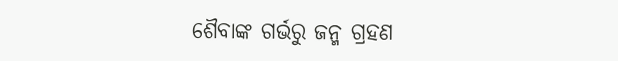ଶୈବାଙ୍କ ଗର୍ଭରୁ ଜନ୍ମ ଗ୍ରହଣ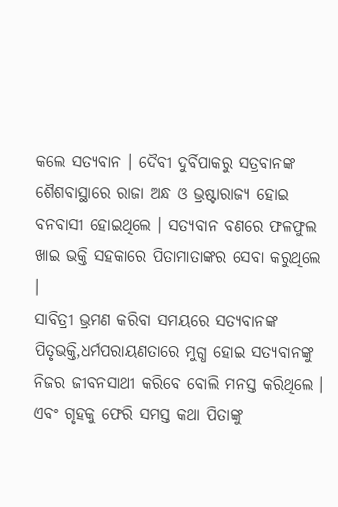କଲେ ସତ୍ୟବାନ । ଦୈବୀ ଦୁର୍ବିପାକରୁ ସତ୍ରବାନଙ୍କ ଶୈଶବାସ୍ଥାରେ ରାଜା ଅନ୍ଧ ଓ ଭ୍ରଷ୍ଟାରାଜ୍ୟ ହୋଇ ବନବାସୀ ହୋଇଥିଲେ । ସତ୍ୟବାନ ବଣରେ ଫଳଫୁଲ ଖାଇ ଭକ୍ତି ସହକାରେ ପିତାମାତାଙ୍କର ସେବା କରୁଥିଲେ ।
ସାବିତ୍ରୀ ଭ୍ରମଣ କରିବା ସମୟରେ ସତ୍ୟବାନଙ୍କ ପିତୃଭକ୍ତି,ଧର୍ମପରାୟଣତାରେ ମୁଗ୍ଧ ହୋଇ ସତ୍ୟବାନଙ୍କୁ ନିଜର ଜୀବନସାଥୀ କରିବେ ବୋଲି ମନସ୍ତ କରିଥିଲେ । ଏବଂ ଗୃହକୁ ଫେରି ସମସ୍ତ କଥା ପିତାଙ୍କୁ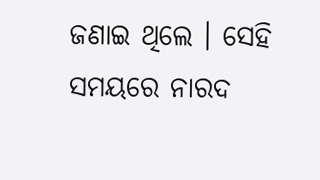ଜଣାଇ ଥିଲେ । ସେହି ସମୟରେ ନାରଦ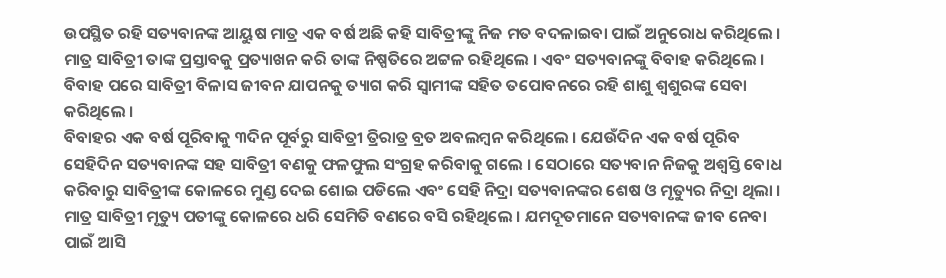ଉପସ୍ଥିତ ରହି ସତ୍ୟବାନଙ୍କ ଆୟୁଷ ମାତ୍ର ଏକ ବର୍ଷ ଅଛି କହି ସାବିତ୍ରୀଙ୍କୁ ନିଜ ମତ ବଦଳାଇବା ପାଇଁ ଅନୁରୋଧ କରିଥିଲେ । ମାତ୍ର ସାବିତ୍ରୀ ତାଙ୍କ ପ୍ରସ୍ତାବକୁ ପ୍ରତ୍ୟାଖନ କରି ତାଙ୍କ ନିଷ୍ପତିରେ ଅଟ୍ଟଳ ରହିଥିଲେ । ଏବଂ ସତ୍ୟବାନଙ୍କୁ ବିବାହ କରିଥିଲେ । ବିବାହ ପରେ ସାବିତ୍ରୀ ବିଳାସ ଜୀବନ ଯାପନକୁ ତ୍ୟାଗ କରି ସ୍ୱାମୀଙ୍କ ସହିତ ତପୋବନରେ ରହି ଶାଶୁ ଶ୍ୱଶୁରଙ୍କ ସେବା କରିଥିଲେ ।
ବିବାହର ଏକ ବର୍ଷ ପୂରିବାକୁ ୩ଦିନ ପୂର୍ବରୁ ସାବିତ୍ରୀ ତ୍ରିରାତ୍ର ବ୍ରତ ଅବଲମ୍ବନ କରିଥିଲେ । ଯେଉଁଦିନ ଏକ ବର୍ଷ ପୂରିବ ସେହିଦିନ ସତ୍ୟବାନଙ୍କ ସହ ସାବିତ୍ରୀ ବଣକୁ ଫଳଫୁଲ ସଂଗ୍ରହ କରିବାକୁ ଗଲେ । ସେଠାରେ ସତ୍ୟବାନ ନିଜକୁ ଅଶ୍ୱସ୍ତି ବୋଧ କରିବାରୁ ସାବିତ୍ରୀଙ୍କ କୋଳରେ ମୁଣ୍ଡ ଦେଇ ଶୋଇ ପଡିଲେ ଏବଂ ସେହି ନିଦ୍ରା ସତ୍ୟବାନଙ୍କର ଶେଷ ଓ ମୃତ୍ୟୁର ନିଦ୍ରା ଥିଲା ।
ମାତ୍ର ସାବିତ୍ରୀ ମୃତ୍ୟୁ ପତୀଙ୍କୁ କୋଳରେ ଧରି ସେମିତି ବଣରେ ବସି ରହିଥିଲେ । ଯମଦୂତମାନେ ସତ୍ୟବାନଙ୍କ ଜୀବ ନେବା ପାଇଁ ଆସି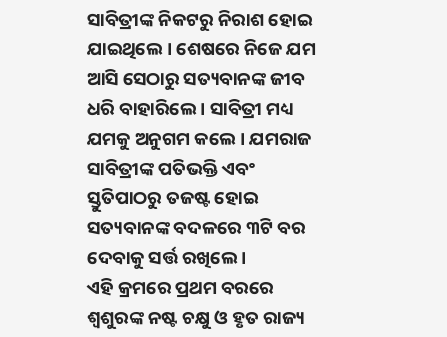ସାବିତ୍ରୀଙ୍କ ନିକଟରୁ ନିରାଶ ହୋଇ ଯାଇଥିଲେ । ଶେଷରେ ନିଜେ ଯମ ଆସି ସେଠାରୁ ସତ୍ୟବାନଙ୍କ ଜୀବ ଧରି ବାହାରିଲେ । ସାବିତ୍ରୀ ମଧ୍ୟ ଯମକୁ ଅନୁଗମ କଲେ । ଯମରାଜ ସାବିତ୍ରୀଙ୍କ ପତିଭକ୍ତି ଏବଂ ସ୍ତୁତିପାଠରୁ ତଜଷ୍ଟ ହୋଇ ସତ୍ୟବାନଙ୍କ ବଦଳରେ ୩ଟି ବର ଦେବାକୁ ସର୍ତ୍ତ ରଖିଲେ ।
ଏହି କ୍ରମରେ ପ୍ରଥମ ବରରେ ଶ୍ୱଶୁରଙ୍କ ନଷ୍ଟ ଚକ୍ଷୁ ଓ ହୃତ ରାଜ୍ୟ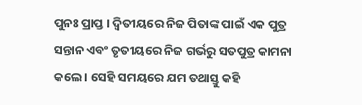ପୁନଃ ପ୍ରାପ୍ତ । ଦ୍ୱିତୀୟରେ ନିଜ ପିତାଙ୍କ ପାଇଁ ଏକ ପୁତ୍ର ସନ୍ତାନ ଏବଂ ତୃତୀୟରେ ନିଜ ଗର୍ଭରୁ ସତପୁତ୍ର କାମନା କଲେ । ସେହି ସମୟରେ ଯମ ତଥାସ୍ତୁ କହି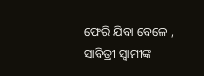ଫେରି ଯିବା ବେଳେ , ସାବିତ୍ରୀ ସ୍ୱାମୀଙ୍କ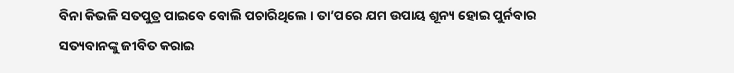ବିନା କିଭଳି ସତପୁତ୍ର ପାଇବେ ବୋଲି ପଚାରିଥିଲେ । ତା’ପରେ ଯମ ଉପାୟ ଶୂନ୍ୟ ହୋଇ ପୁର୍ନବାର ସତ୍ୟବାନଙ୍କୁ ଜୀବିତ କରାଇ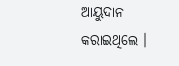ଆୟୁଦାନ କରାଇଥିଲେ ।